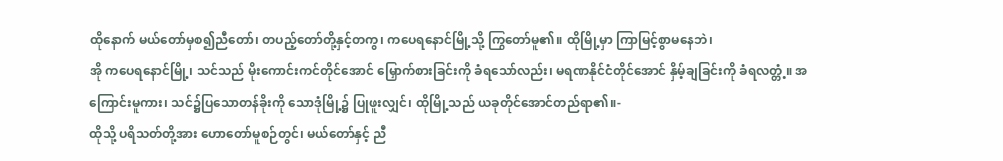ထိုနောက် မယ်တော်မှစ၍ညီတော်၊ တပည့်တော်တို့နှင့်တကွ၊ ကပေရနောင်မြို့သို့ ကြွတော်မူ၏။ ထိုမြို့မှာ ကြာမြင့်စွာမနေဘဲ၊
အို ကပေရနောင်မြို့၊ သင်သည် မိုးကောင်းကင်တိုင်အောင် မြှောက်စားခြင်းကို ခံရသော်လည်း၊ မရဏနိုင်ငံတိုင်အောင် နှိမ့်ချခြင်းကို ခံရလတ္တံ့။ အကြောင်းမူကား၊ သင်၌ပြသောတန်ခိုးကို သောဒုံမြို့၌ ပြုဖူးလျှင်၊ ထိုမြို့သည် ယခုတိုင်အောင်တည်ရာ၏။-
ထိုသို့ ပရိသတ်တို့အား ဟောတော်မူစဉ်တွင်၊ မယ်တော်နှင့် ညီ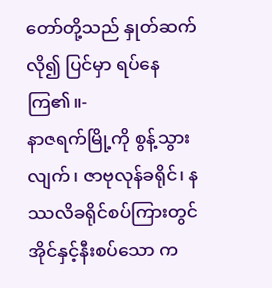တော်တို့သည် နှုတ်ဆက်လို၍ ပြင်မှာ ရပ်နေကြ၏။-
နာဇရက်မြို့ကို စွန့်သွားလျက်၊ ဇာဗုလုန်ခရိုင်၊ နဿလိခရိုင်စပ်ကြားတွင် အိုင်နှင့်နီးစပ်သော က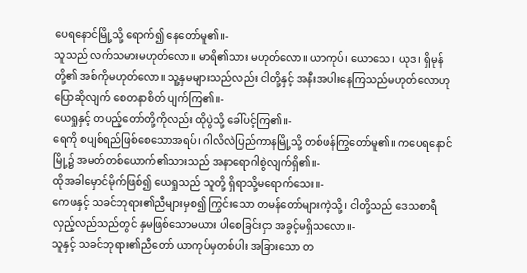ပေရနောင်မြို့သို့ ရောက်၍ နေတော်မူ၏။-
သူသည် လက်သမားမဟုတ်လော။ မာရိ၏သား မဟုတ်လော။ ယာကုပ်၊ ယောသေ၊ ယုဒ၊ ရှိမုန်တို့၏ အစ်ကိုမဟုတ်လော။ သူ့နှမများသည်လည်း ငါတို့နှင့် အနီးအပါးနေကြသည်မဟုတ်လောဟု ပြောဆိုလျက် စေတနာစိတ် ပျက်ကြ၏။-
ယေရှုနှင့် တပည့်တော်တို့ကိုလည်း ထိုပွဲသို့ ခေါ်ပင့်ကြ၏။-
ရေကို စပျစ်ရည်ဖြစ်စေသောအရပ်၊ ဂါလိလဲပြည်ကာနမြို့သို့ တစ်ဖန်ကြွတော်မူ၏။ ကပေရနောင်မြို့၌ အမတ်တစ်ယောက်၏သားသည် အနာရောဂါစွဲလျက်ရှိ၏။-
ထိုအခါမှောင်မိုက်ဖြစ်၍ ယေရှုသည် သူတို့ ရှိရာသို့မရောက်သေး။-
ကေဖနှင့် သခင်ဘုရား၏ညီများမှစ၍ ကြွင်းသော တမန်တော်များကဲ့သို့၊ ငါတို့သည် ဒေသစာရီ လှည့်လည်သည်တွင် နှမဖြစ်သောမယား ပါစေခြင်းငှာ အခွင့်မရှိသလော။-
သူနှင့် သခင်ဘုရား၏ညီတော် ယာကုပ်မှတစ်ပါး အခြားသော တ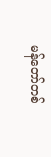မန်တော်တစ်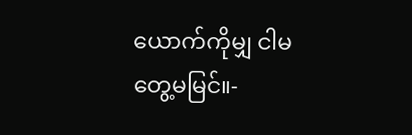ယောက်ကိုမျှ ငါမတွေ့မမြင်။-